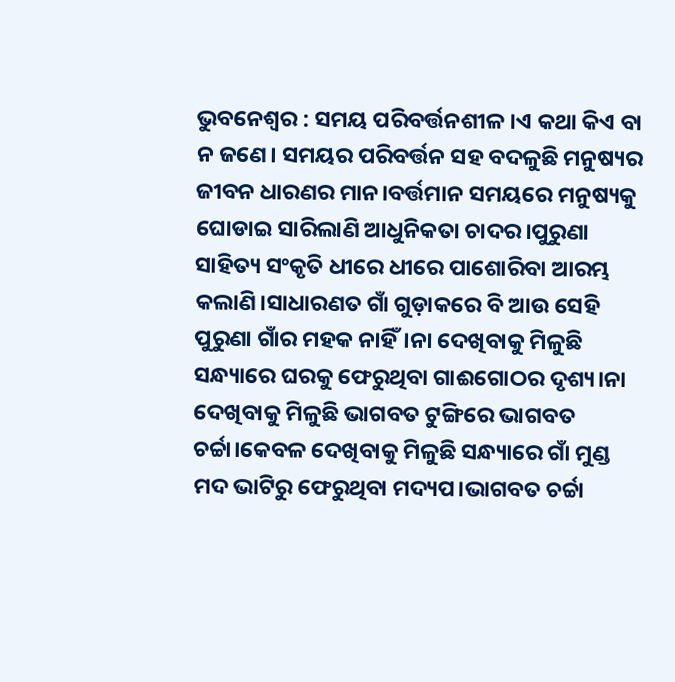ଭୁବନେଶ୍ୱର : ସମୟ ପରିବର୍ତ୍ତନଶୀଳ ।ଏ କଥା କିଏ ବା ନ ଜଣେ। ସମୟର ପରିବର୍ତ୍ତନ ସହ ବଦଳୁଛି ମନୁଷ୍ୟର ଜୀବନ ଧାରଣର ମାନ।ବର୍ତ୍ତମାନ ସମୟରେ ମନୁଷ୍ୟକୁ ଘୋଡାଇ ସାରିଲାଣି ଆଧୁନିକତା ଚାଦର।ପୁରୁଣା ସାହିତ୍ୟ ସଂକୃତି ଧୀରେ ଧୀରେ ପାଶୋରିବା ଆରମ୍ଭ କଲାଣି।ସାଧାରଣତ ଗାଁ ଗୁଡ଼ାକରେ ବି ଆଉ ସେହି ପୁରୁଣା ଗାଁର ମହକ ନାହିଁ।ନା ଦେଖିବାକୁ ମିଳୁଛି ସନ୍ଧ୍ୟାରେ ଘରକୁ ଫେରୁଥିବା ଗାଈଗୋଠର ଦୃଶ୍ୟ।ନା ଦେଖିବାକୁ ମିଳୁଛି ଭାଗବତ ଟୁଙ୍ଗିରେ ଭାଗବତ ଚର୍ଚ୍ଚା।କେବଳ ଦେଖିବାକୁ ମିଳୁଛି ସନ୍ଧ୍ୟାରେ ଗାଁ ମୁଣ୍ଡ ମଦ ଭାଟିରୁ ଫେରୁଥିବା ମଦ୍ୟପ।ଭାଗବତ ଚର୍ଚ୍ଚା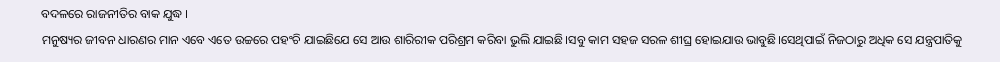ବଦଳରେ ରାଜନୀତିର ବାକ ଯୁଦ୍ଧ ।
ମନୁଷ୍ୟର ଜୀବନ ଧାରଣର ମାନ ଏବେ ଏତେ ଉଚ୍ଚରେ ପହଂଚି ଯାଇଛିଯେ ସେ ଆଉ ଶାରିରୀକ ପରିଶ୍ରମ କରିବା ଭୁଲି ଯାଇଛି।ସବୁ କାମ ସହଜ ସରଳ ଶୀଘ୍ର ହୋଇଯାଉ ଭାବୁଛି।ସେଥିପାଇଁ ନିଜଠାରୁ ଅଧିକ ସେ ଯନ୍ତ୍ରପାତିକୁ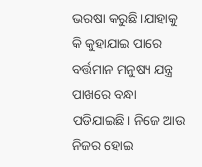ଭରଷା କରୁଛି।ଯାହାକୁ କି କୁହାଯାଇ ପାରେ ବର୍ତ୍ତମାନ ମନୁଷ୍ୟ ଯନ୍ତ୍ର ପାଖରେ ବନ୍ଧା ପଡିଯାଇଛି। ନିଜେ ଆଉ ନିଜର ହୋଇ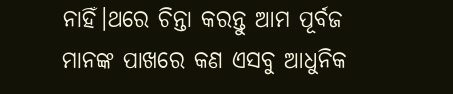ନାହିଁ।ଥରେ ଚିନ୍ତା କରନ୍ତୁ ଆମ ପୂର୍ବଜ ମାନଙ୍କ ପାଖରେ କଣ ଏସବୁ ଆଧୁନିକ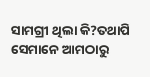ସାମଗ୍ରୀ ଥିଲା କି?ତଥାପି ସେମାନେ ଆମଠାରୁ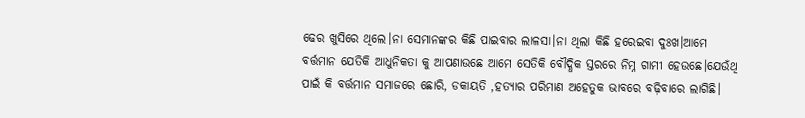ଢେର ଖୁସିରେ ଥିଲେ।ନା ସେମାନଙ୍କର କିଛି ପାଇବାର ଲାଳସା।ନା ଥିଲା କିଛି ହରେଇବା ଦୁଃଖ।ଆମେ ବର୍ତ୍ତମାନ ଯେତିକି ଆଧୁନିକତା କୁ ଆପଣାଉଛେ ଆମେ ସେତିକି ବୌଦ୍ଧିକ ସ୍ତରରେ ନିମ୍ନ ଗାମୀ ହେଉଛେ।ଯେଉଁଥି ପାଇଁ କି ବର୍ତ୍ତମାନ ସମାଜରେ ଛୋରି, ଡକାୟତି ,ହତ୍ୟାର ପରିମାଣ ଅହେତୁକ ଭାବରେ ବଢ଼ିବାରେ ଲାଗିଛି।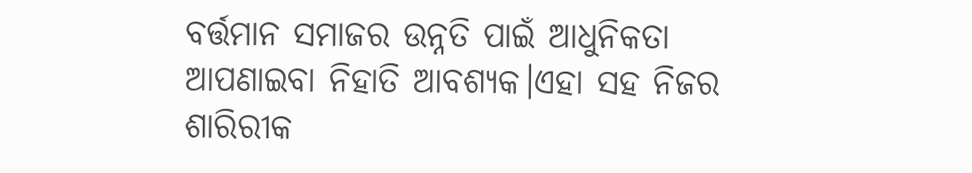ବର୍ତ୍ତମାନ ସମାଜର ଉନ୍ନତି ପାଇଁ ଆଧୁନିକତା ଆପଣାଇବା ନିହାତି ଆବଶ୍ୟକ।ଏହା ସହ ନିଜର ଶାରିରୀକ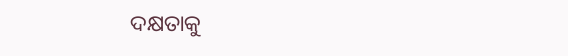ଦକ୍ଷତାକୁ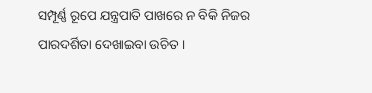ସମ୍ପୂର୍ଣ୍ଣ ରୂପେ ଯନ୍ତ୍ରପାତି ପାଖରେ ନ ବିକି ନିଜର ପାରଦର୍ଶିତା ଦେଖାଇବା ଉଚିତ ।